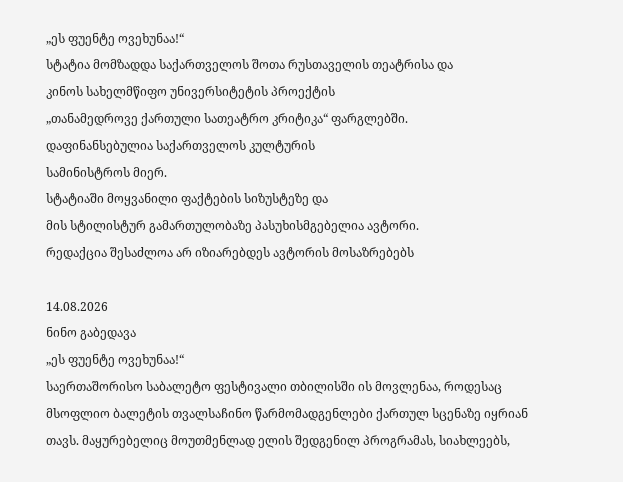„ეს ფუენტე ოვეხუნაა!“
სტატია მომზადდა საქართველოს შოთა რუსთაველის თეატრისა და
კინოს სახელმწიფო უნივერსიტეტის პროექტის
„თანამედროვე ქართული სათეატრო კრიტიკა“ ფარგლებში.
დაფინანსებულია საქართველოს კულტურის
სამინისტროს მიერ.
სტატიაში მოყვანილი ფაქტების სიზუსტეზე და
მის სტილისტურ გამართულობაზე პასუხისმგებელია ავტორი.
რედაქცია შესაძლოა არ იზიარებდეს ავტორის მოსაზრებებს

14.08.2026
ნინო გაბედავა
„ეს ფუენტე ოვეხუნაა!“
საერთაშორისო საბალეტო ფესტივალი თბილისში ის მოვლენაა, როდესაც მსოფლიო ბალეტის თვალსაჩინო წარმომადგენლები ქართულ სცენაზე იყრიან თავს. მაყურებელიც მოუთმენლად ელის შედგენილ პროგრამას, სიახლეებს,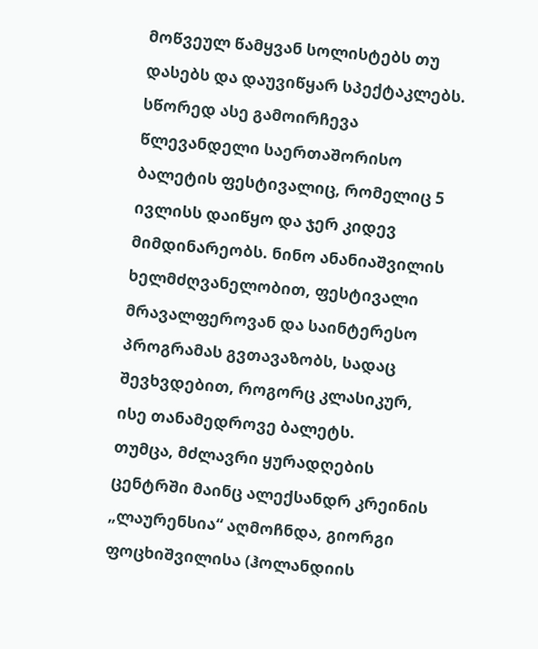მოწვეულ წამყვან სოლისტებს თუ დასებს და დაუვიწყარ სპექტაკლებს. სწორედ ასე გამოირჩევა წლევანდელი საერთაშორისო ბალეტის ფესტივალიც, რომელიც 5 ივლისს დაიწყო და ჯერ კიდევ მიმდინარეობს. ნინო ანანიაშვილის ხელმძღვანელობით, ფესტივალი მრავალფეროვან და საინტერესო პროგრამას გვთავაზობს, სადაც შევხვდებით, როგორც კლასიკურ, ისე თანამედროვე ბალეტს.
თუმცა, მძლავრი ყურადღების ცენტრში მაინც ალექსანდრ კრეინის „ლაურენსია“ აღმოჩნდა, გიორგი ფოცხიშვილისა (ჰოლანდიის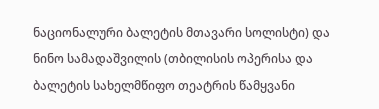ნაციონალური ბალეტის მთავარი სოლისტი) და ნინო სამადაშვილის (თბილისის ოპერისა და ბალეტის სახელმწიფო თეატრის წამყვანი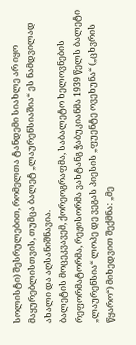სოლისტი) შესრულებით, რომელთა ტანდემი სიახლე არ იყო მაყურებლისთვის, თუმცა ბალეტ „ლაურენსიაშია“ ეს ნამდვილად ახალი და აღსანიშნავია.
ბალეტის მოცეკვავემ, ქორეოგრაფმა, საბალეტო ხელოვნების რეფორმატორმა, რეჟისორმა ვახტანგ ჭაბუკიანმა 1939 წელს ბალეტი „ლაურენსია“ ლოპე დე ვეგას პიესის „ფუენტე ოვეხუნა“ („ცხვრის წყარო“) მიხედვით შექმნა: „მე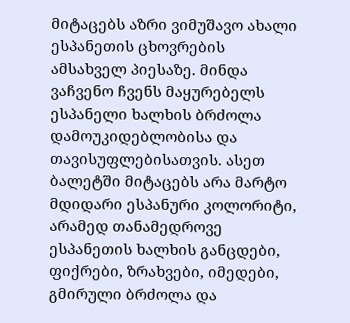მიტაცებს აზრი ვიმუშავო ახალი ესპანეთის ცხოვრების ამსახველ პიესაზე. მინდა ვაჩვენო ჩვენს მაყურებელს ესპანელი ხალხის ბრძოლა დამოუკიდებლობისა და თავისუფლებისათვის. ასეთ ბალეტში მიტაცებს არა მარტო მდიდარი ესპანური კოლორიტი, არამედ თანამედროვე ესპანეთის ხალხის განცდები, ფიქრები, ზრახვები, იმედები, გმირული ბრძოლა და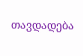თავდადება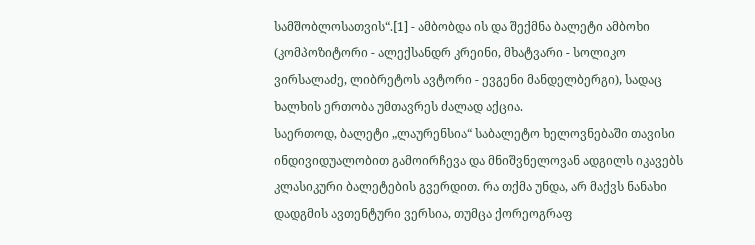სამშობლოსათვის“.[1] - ამბობდა ის და შექმნა ბალეტი ამბოხი (კომპოზიტორი - ალექსანდრ კრეინი, მხატვარი - სოლიკო ვირსალაძე, ლიბრეტოს ავტორი - ევგენი მანდელბერგი), სადაც ხალხის ერთობა უმთავრეს ძალად აქცია.
საერთოდ, ბალეტი „ლაურენსია“ საბალეტო ხელოვნებაში თავისი ინდივიდუალობით გამოირჩევა და მნიშვნელოვან ადგილს იკავებს კლასიკური ბალეტების გვერდით. რა თქმა უნდა, არ მაქვს ნანახი დადგმის ავთენტური ვერსია, თუმცა ქორეოგრაფ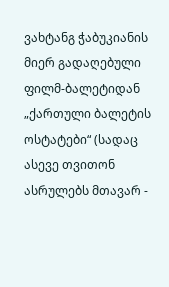ვახტანგ ჭაბუკიანის მიერ გადაღებული ფილმ-ბალეტიდან „ქართული ბალეტის ოსტატები“ (სადაც ასევე თვითონ ასრულებს მთავარ -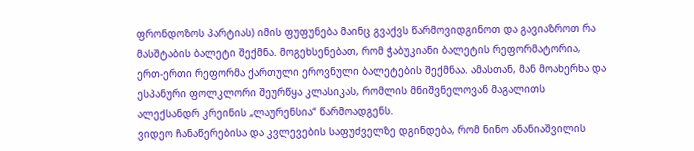ფრონდოზოს პარტიას) იმის ფუფუნება მაინც გვაქვს წარმოვიდგინოთ და გავიაზროთ რა მასშტაბის ბალეტი შექმნა. მოგეხსენებათ, რომ ჭაბუკიანი ბალეტის რეფორმატორია, ერთ-ერთი რეფორმა ქართული ეროვნული ბალეტების შექმნაა. ამასთან, მან მოახერხა და ესპანური ფოლკლორი შეურწყა კლასიკას, რომლის მნიშვნელოვან მაგალითს ალექსანდრ კრეინის „ლაურენსია“ წარმოადგენს.
ვიდეო ჩანაწერებისა და კვლევების საფუძველზე დგინდება, რომ ნინო ანანიაშვილის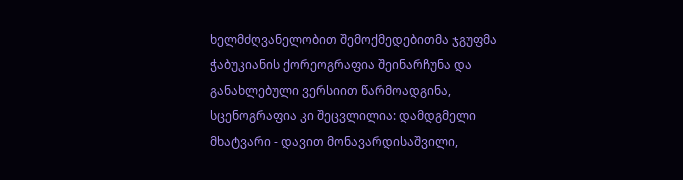ხელმძღვანელობით შემოქმედებითმა ჯგუფმა ჭაბუკიანის ქორეოგრაფია შეინარჩუნა და განახლებული ვერსიით წარმოადგინა, სცენოგრაფია კი შეცვლილია: დამდგმელი მხატვარი - დავით მონავარდისაშვილი,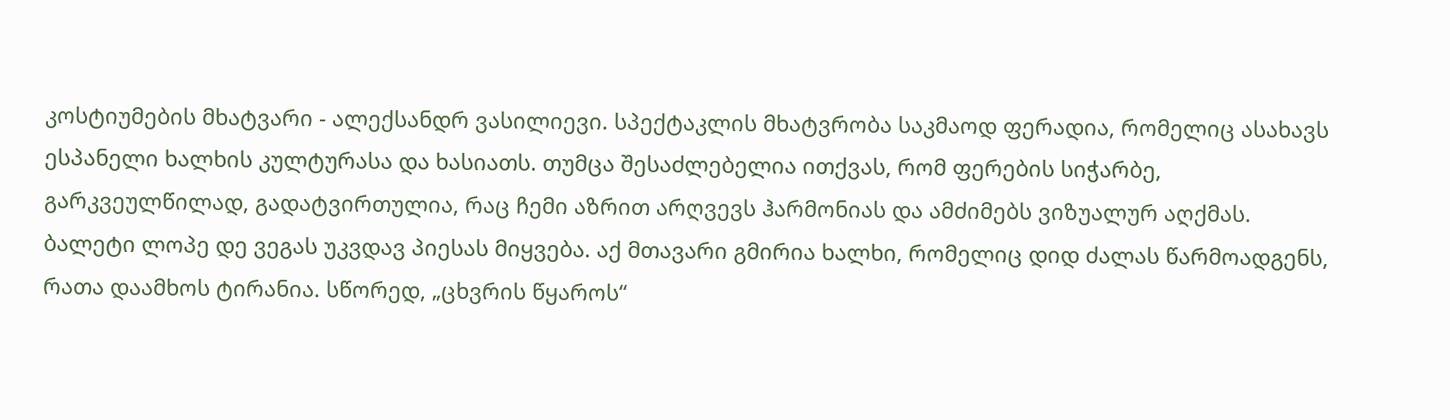კოსტიუმების მხატვარი - ალექსანდრ ვასილიევი. სპექტაკლის მხატვრობა საკმაოდ ფერადია, რომელიც ასახავს ესპანელი ხალხის კულტურასა და ხასიათს. თუმცა შესაძლებელია ითქვას, რომ ფერების სიჭარბე, გარკვეულწილად, გადატვირთულია, რაც ჩემი აზრით არღვევს ჰარმონიას და ამძიმებს ვიზუალურ აღქმას.
ბალეტი ლოპე დე ვეგას უკვდავ პიესას მიყვება. აქ მთავარი გმირია ხალხი, რომელიც დიდ ძალას წარმოადგენს, რათა დაამხოს ტირანია. სწორედ, „ცხვრის წყაროს“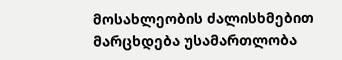მოსახლეობის ძალისხმებით მარცხდება უსამართლობა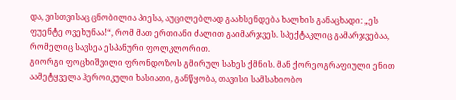და, ვისთვისაც ცნობილია პიესა, აუცილებლად გაახსენდება ხალხის განაცხადი: „ეს ფუენტე ოვეხუნაა!“, რომ მათ ერთიანი ძალით გაიმარჯვეს. სპექტაკლიც გამარჯვებაა, რომელიც სავსეა ესპანური ფოლკლორით.
გიორგი ფოცხიშვილი ფრონდოზოს გმირულ სახეს ქმნის. მან ქორეოგრაფიული ენით აამეტყველა ჰეროიკული ხასიათი, განწყობა, თავისი სამსახიობო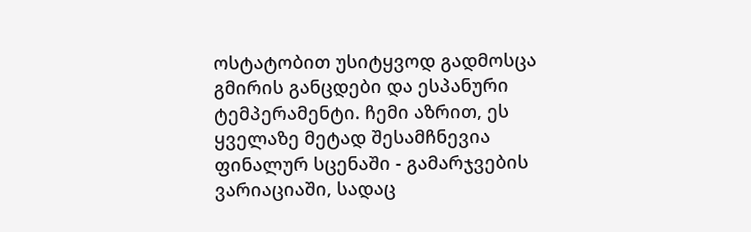ოსტატობით უსიტყვოდ გადმოსცა გმირის განცდები და ესპანური ტემპერამენტი. ჩემი აზრით, ეს ყველაზე მეტად შესამჩნევია ფინალურ სცენაში - გამარჯვების ვარიაციაში, სადაც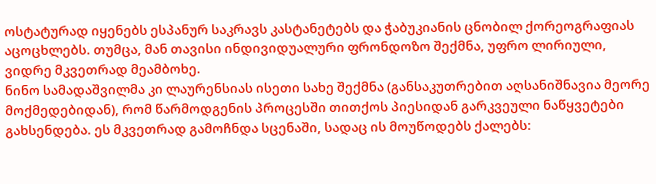ოსტატურად იყენებს ესპანურ საკრავს კასტანეტებს და ჭაბუკიანის ცნობილ ქორეოგრაფიას აცოცხლებს. თუმცა, მან თავისი ინდივიდუალური ფრონდოზო შექმნა, უფრო ლირიული, ვიდრე მკვეთრად მეამბოხე.
ნინო სამადაშვილმა კი ლაურენსიას ისეთი სახე შექმნა (განსაკუთრებით აღსანიშნავია მეორე მოქმედებიდან), რომ წარმოდგენის პროცესში თითქოს პიესიდან გარკვეული ნაწყვეტები გახსენდება. ეს მკვეთრად გამოჩნდა სცენაში, სადაც ის მოუწოდებს ქალებს: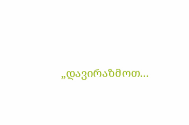„დავირაზმოთ...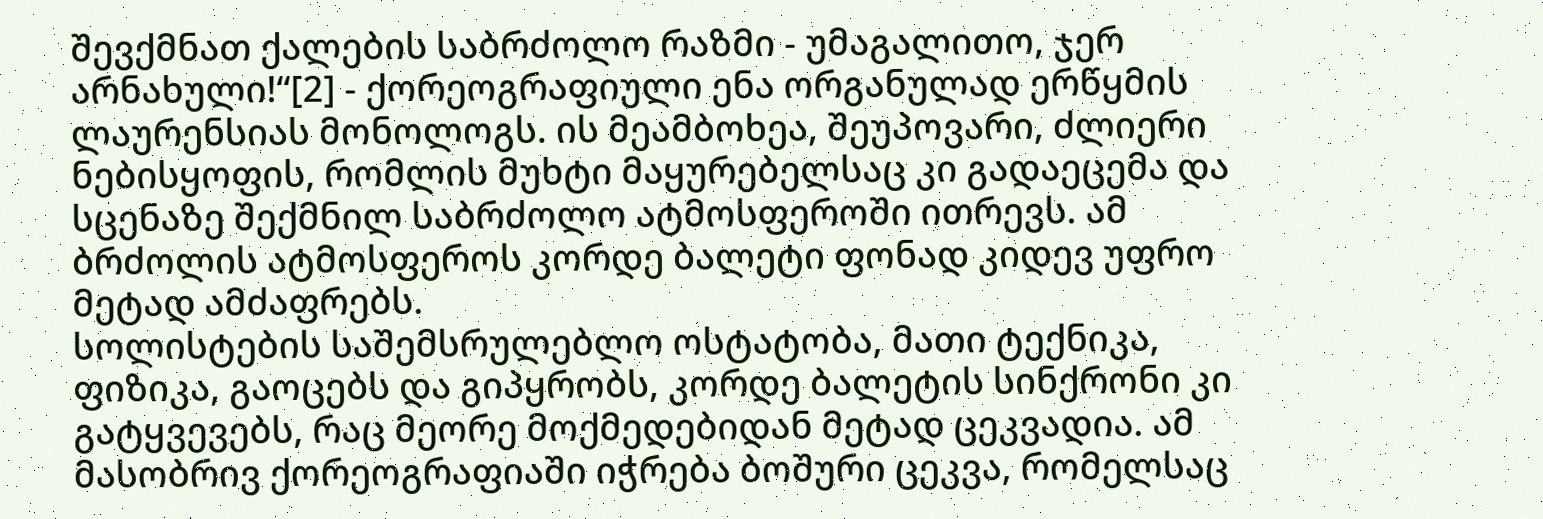შევქმნათ ქალების საბრძოლო რაზმი - უმაგალითო, ჯერ არნახული!“[2] - ქორეოგრაფიული ენა ორგანულად ერწყმის ლაურენსიას მონოლოგს. ის მეამბოხეა, შეუპოვარი, ძლიერი ნებისყოფის, რომლის მუხტი მაყურებელსაც კი გადაეცემა და სცენაზე შექმნილ საბრძოლო ატმოსფეროში ითრევს. ამ ბრძოლის ატმოსფეროს კორდე ბალეტი ფონად კიდევ უფრო მეტად ამძაფრებს.
სოლისტების საშემსრულებლო ოსტატობა, მათი ტექნიკა, ფიზიკა, გაოცებს და გიპყრობს, კორდე ბალეტის სინქრონი კი გატყვევებს, რაც მეორე მოქმედებიდან მეტად ცეკვადია. ამ მასობრივ ქორეოგრაფიაში იჭრება ბოშური ცეკვა, რომელსაც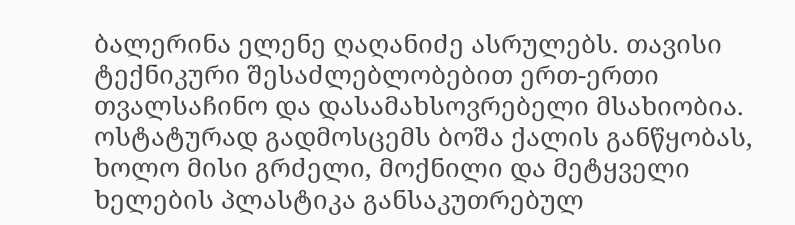ბალერინა ელენე ღაღანიძე ასრულებს. თავისი ტექნიკური შესაძლებლობებით ერთ-ერთი თვალსაჩინო და დასამახსოვრებელი მსახიობია. ოსტატურად გადმოსცემს ბოშა ქალის განწყობას, ხოლო მისი გრძელი, მოქნილი და მეტყველი ხელების პლასტიკა განსაკუთრებულ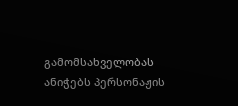გამომსახველობას ანიჭებს პერსონაჟის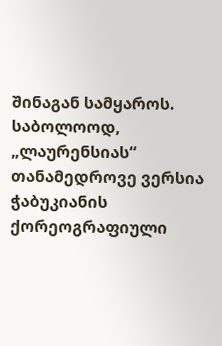შინაგან სამყაროს.
საბოლოოდ, „ლაურენსიას“ თანამედროვე ვერსია ჭაბუკიანის ქორეოგრაფიული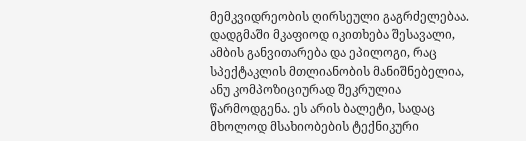მემკვიდრეობის ღირსეული გაგრძელებაა. დადგმაში მკაფიოდ იკითხება შესავალი, ამბის განვითარება და ეპილოგი, რაც სპექტაკლის მთლიანობის მანიშნებელია, ანუ კომპოზიციურად შეკრულია წარმოდგენა. ეს არის ბალეტი, სადაც მხოლოდ მსახიობების ტექნიკური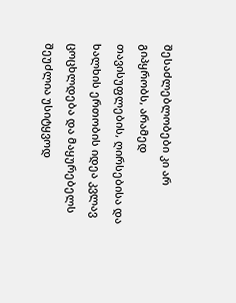შესაძლებლობები კი არ გიპყრობს, არამედ თავისუფლების, ღირსებისა და ხალხის ერთობის იდეა კვლავ ცოცხლდება და მაყურებელს შეუძლია უსიტყვოდ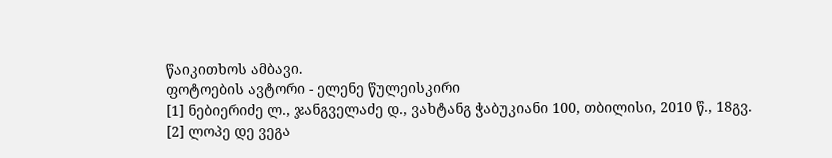წაიკითხოს ამბავი.
ფოტოების ავტორი - ელენე წულეისკირი
[1] ნებიერიძე ლ., ჯანგველაძე დ., ვახტანგ ჭაბუკიანი 100, თბილისი, 2010 წ., 18გვ.
[2] ლოპე დე ვეგა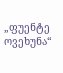„ფუენტე ოვეხუნა“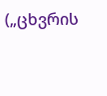(„ცხვრის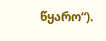წყარო“).